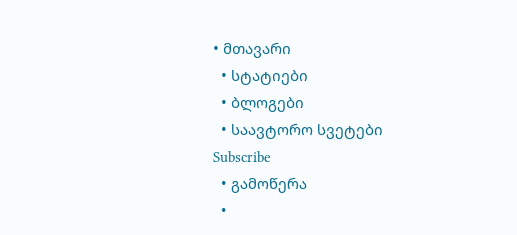• მთავარი
  • სტატიები
  • ბლოგები
  • საავტორო სვეტები
Subscribe
  • გამოწერა
  •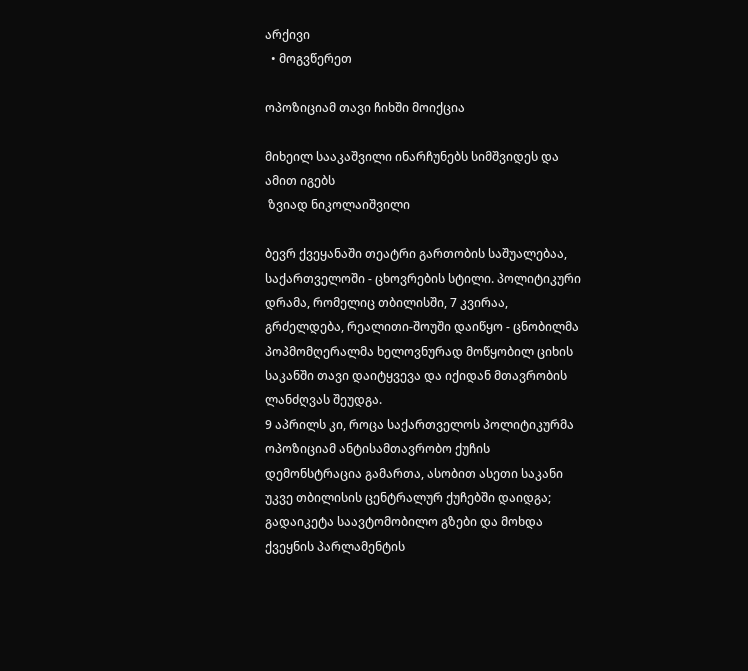არქივი
  • მოგვწერეთ

ოპოზიციამ თავი ჩიხში მოიქცია

მიხეილ სააკაშვილი ინარჩუნებს სიმშვიდეს და ამით იგებს
 ზვიად ნიკოლაიშვილი

ბევრ ქვეყანაში თეატრი გართობის საშუალებაა, საქართველოში - ცხოვრების სტილი. პოლიტიკური დრამა, რომელიც თბილისში, 7 კვირაა, გრძელდება, რეალითი-შოუში დაიწყო - ცნობილმა პოპმომღერალმა ხელოვნურად მოწყობილ ციხის საკანში თავი დაიტყვევა და იქიდან მთავრობის ლანძღვას შეუდგა.
9 აპრილს კი, როცა საქართველოს პოლიტიკურმა ოპოზიციამ ანტისამთავრობო ქუჩის დემონსტრაცია გამართა, ასობით ასეთი საკანი უკვე თბილისის ცენტრალურ ქუჩებში დაიდგა; გადაიკეტა საავტომობილო გზები და მოხდა ქვეყნის პარლამენტის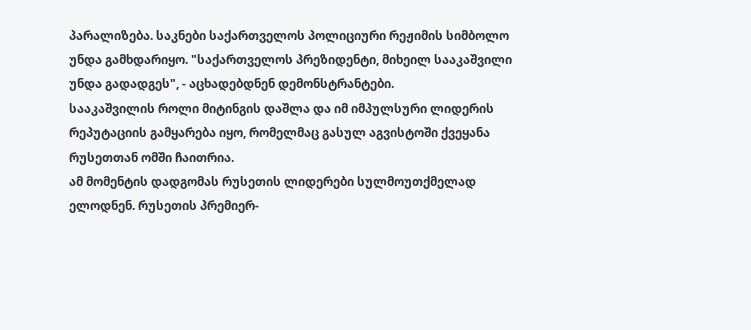პარალიზება. საკნები საქართველოს პოლიციური რეჟიმის სიმბოლო უნდა გამხდარიყო. "საქართველოს პრეზიდენტი, მიხეილ სააკაშვილი უნდა გადადგეს", - აცხადებდნენ დემონსტრანტები.
სააკაშვილის როლი მიტინგის დაშლა და იმ იმპულსური ლიდერის რეპუტაციის გამყარება იყო, რომელმაც გასულ აგვისტოში ქვეყანა რუსეთთან ომში ჩაითრია.
ამ მომენტის დადგომას რუსეთის ლიდერები სულმოუთქმელად ელოდნენ. რუსეთის პრემიერ-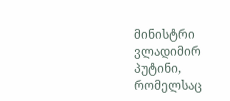მინისტრი ვლადიმირ პუტინი, რომელსაც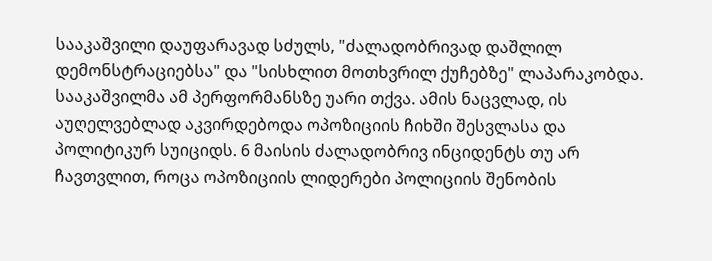სააკაშვილი დაუფარავად სძულს, "ძალადობრივად დაშლილ დემონსტრაციებსა" და "სისხლით მოთხვრილ ქუჩებზე" ლაპარაკობდა.
სააკაშვილმა ამ პერფორმანსზე უარი თქვა. ამის ნაცვლად, ის აუღელვებლად აკვირდებოდა ოპოზიციის ჩიხში შესვლასა და პოლიტიკურ სუიციდს. 6 მაისის ძალადობრივ ინციდენტს თუ არ ჩავთვლით, როცა ოპოზიციის ლიდერები პოლიციის შენობის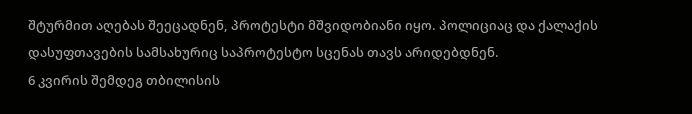შტურმით აღებას შეეცადნენ, პროტესტი მშვიდობიანი იყო. პოლიციაც და ქალაქის დასუფთავების სამსახურიც საპროტესტო სცენას თავს არიდებდნენ.
6 კვირის შემდეგ თბილისის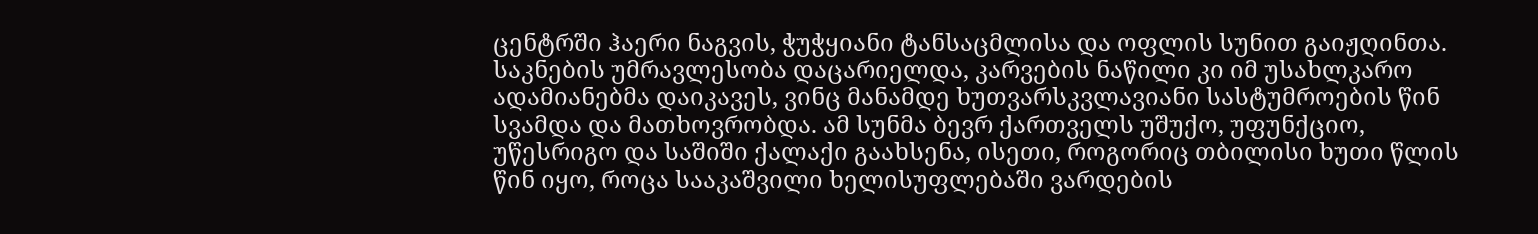ცენტრში ჰაერი ნაგვის, ჭუჭყიანი ტანსაცმლისა და ოფლის სუნით გაიჟღინთა. საკნების უმრავლესობა დაცარიელდა, კარვების ნაწილი კი იმ უსახლკარო ადამიანებმა დაიკავეს, ვინც მანამდე ხუთვარსკვლავიანი სასტუმროების წინ სვამდა და მათხოვრობდა. ამ სუნმა ბევრ ქართველს უშუქო, უფუნქციო, უწესრიგო და საშიში ქალაქი გაახსენა, ისეთი, როგორიც თბილისი ხუთი წლის წინ იყო, როცა სააკაშვილი ხელისუფლებაში ვარდების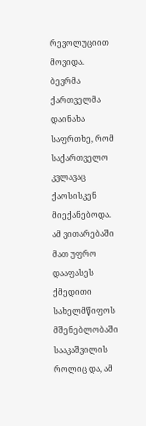რევოლუციით მოვიდა.
ბევრმა ქართველმა დაინახა საფრთხე, რომ საქართველო კვლავაც ქაოსისკენ მიექანებოდა. ამ ვითარებაში მათ უფრო დააფასეს ქმედითი სახელმწიფოს მშენებლობაში სააკაშვილის როლიც და, ამ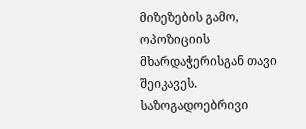მიზეზების გამო, ოპოზიციის მხარდაჭერისგან თავი შეიკავეს. საზოგადოებრივი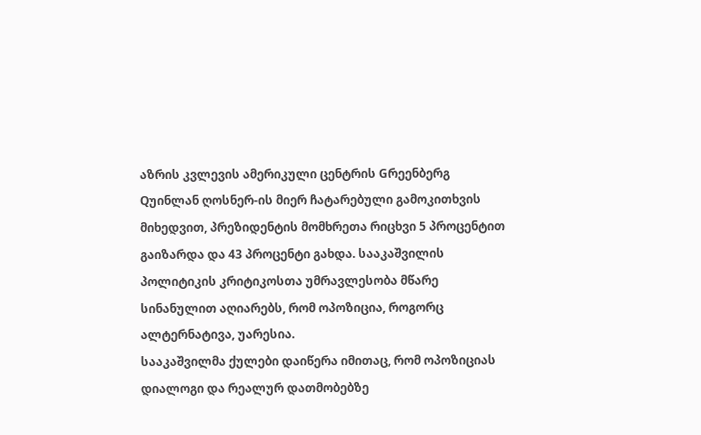აზრის კვლევის ამერიკული ცენტრის Gრეენბერგ Qუინლან ღოსნერ-ის მიერ ჩატარებული გამოკითხვის მიხედვით, პრეზიდენტის მომხრეთა რიცხვი 5 პროცენტით გაიზარდა და 43 პროცენტი გახდა. სააკაშვილის პოლიტიკის კრიტიკოსთა უმრავლესობა მწარე სინანულით აღიარებს, რომ ოპოზიცია, როგორც ალტერნატივა, უარესია.
სააკაშვილმა ქულები დაიწერა იმითაც, რომ ოპოზიციას დიალოგი და რეალურ დათმობებზე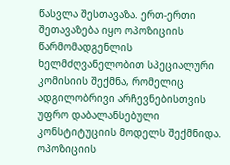წასვლა შესთავაზა. ერთ-ერთი შეთავაზება იყო ოპოზიციის წარმომადგენლის ხელმძღვანელობით სპეციალური კომისიის შექმნა, რომელიც ადგილობრივი არჩევნებისთვის უფრო დაბალანსებული კონსტიტუციის მოდელს შექმნიდა. ოპოზიციის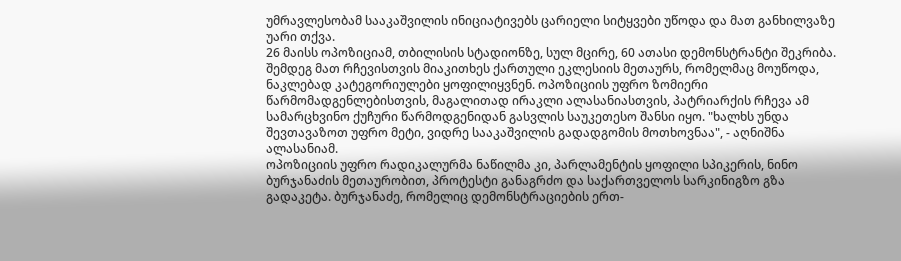უმრავლესობამ სააკაშვილის ინიციატივებს ცარიელი სიტყვები უწოდა და მათ განხილვაზე უარი თქვა.
26 მაისს ოპოზიციამ, თბილისის სტადიონზე, სულ მცირე, 60 ათასი დემონსტრანტი შეკრიბა. შემდეგ მათ რჩევისთვის მიაკითხეს ქართული ეკლესიის მეთაურს, რომელმაც მოუწოდა, ნაკლებად კატეგორიულები ყოფილიყვნენ. ოპოზიციის უფრო ზომიერი წარმომადგენლებისთვის, მაგალითად ირაკლი ალასანიასთვის, პატრიარქის რჩევა ამ სამარცხვინო ქუჩური წარმოდგენიდან გასვლის საუკეთესო შანსი იყო. "ხალხს უნდა შევთავაზოთ უფრო მეტი, ვიდრე სააკაშვილის გადადგომის მოთხოვნაა", - აღნიშნა ალასანიამ.
ოპოზიციის უფრო რადიკალურმა ნაწილმა კი, პარლამენტის ყოფილი სპიკერის, ნინო ბურჯანაძის მეთაურობით, პროტესტი განაგრძო და საქართველოს სარკინიგზო გზა გადაკეტა. ბურჯანაძე, რომელიც დემონსტრაციების ერთ-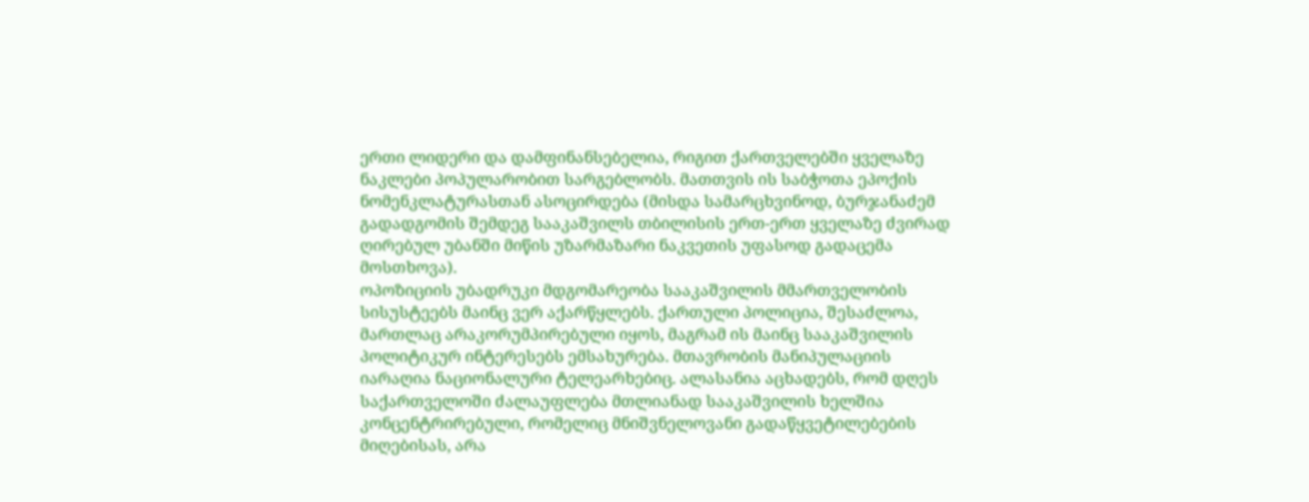ერთი ლიდერი და დამფინანსებელია, რიგით ქართველებში ყველაზე ნაკლები პოპულარობით სარგებლობს. მათთვის ის საბჭოთა ეპოქის ნომენკლატურასთან ასოცირდება (მისდა სამარცხვინოდ, ბურჯანაძემ გადადგომის შემდეგ სააკაშვილს თბილისის ერთ-ერთ ყველაზე ძვირად ღირებულ უბანში მიწის უზარმაზარი ნაკვეთის უფასოდ გადაცემა მოსთხოვა).
ოპოზიციის უბადრუკი მდგომარეობა სააკაშვილის მმართველობის სისუსტეებს მაინც ვერ აქარწყლებს. ქართული პოლიცია, შესაძლოა, მართლაც არაკორუმპირებული იყოს, მაგრამ ის მაინც სააკაშვილის პოლიტიკურ ინტერესებს ემსახურება. მთავრობის მანიპულაციის იარაღია ნაციონალური ტელეარხებიც. ალასანია აცხადებს, რომ დღეს საქართველოში ძალაუფლება მთლიანად სააკაშვილის ხელშია კონცენტრირებული, რომელიც მნიშვნელოვანი გადაწყვეტილებების მიღებისას, არა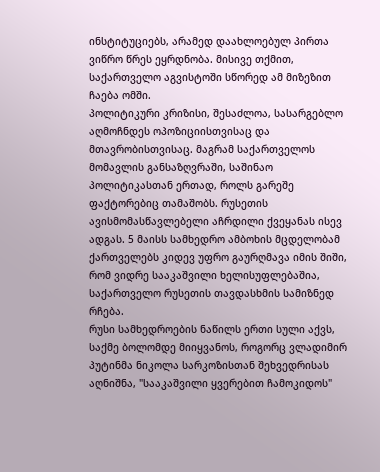ინსტიტუციებს, არამედ დაახლოებულ პირთა ვიწრო წრეს ეყრდნობა. მისივე თქმით, საქართველო აგვისტოში სწორედ ამ მიზეზით ჩაება ომში.
პოლიტიკური კრიზისი, შესაძლოა, სასარგებლო აღმოჩნდეს ოპოზიციისთვისაც და მთავრობისთვისაც. მაგრამ საქართველოს მომავლის განსაზღვრაში, საშინაო პოლიტიკასთან ერთად, როლს გარეშე ფაქტორებიც თამაშობს. რუსეთის ავისმომასწავლებელი აჩრდილი ქვეყანას ისევ ადგას. 5 მაისს სამხედრო ამბოხის მცდელობამ ქართველებს კიდევ უფრო გაურღმავა იმის შიში, რომ ვიდრე სააკაშვილი ხელისუფლებაშია, საქართველო რუსეთის თავდასხმის სამიზნედ რჩება.
რუსი სამხედროების ნაწილს ერთი სული აქვს, საქმე ბოლომდე მიიყვანოს, როგორც ვლადიმირ პუტინმა ნიკოლა სარკოზისთან შეხვედრისას აღნიშნა, "სააკაშვილი ყვერებით ჩამოკიდოს"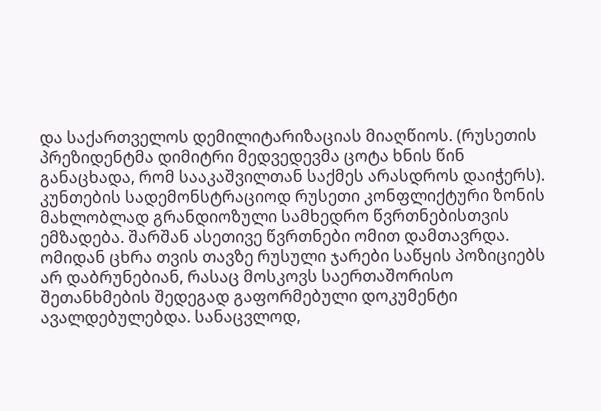და საქართველოს დემილიტარიზაციას მიაღწიოს. (რუსეთის პრეზიდენტმა დიმიტრი მედვედევმა ცოტა ხნის წინ განაცხადა, რომ სააკაშვილთან საქმეს არასდროს დაიჭერს). კუნთების სადემონსტრაციოდ რუსეთი კონფლიქტური ზონის მახლობლად გრანდიოზული სამხედრო წვრთნებისთვის ემზადება. შარშან ასეთივე წვრთნები ომით დამთავრდა.
ომიდან ცხრა თვის თავზე რუსული ჯარები საწყის პოზიციებს არ დაბრუნებიან, რასაც მოსკოვს საერთაშორისო შეთანხმების შედეგად გაფორმებული დოკუმენტი ავალდებულებდა. სანაცვლოდ,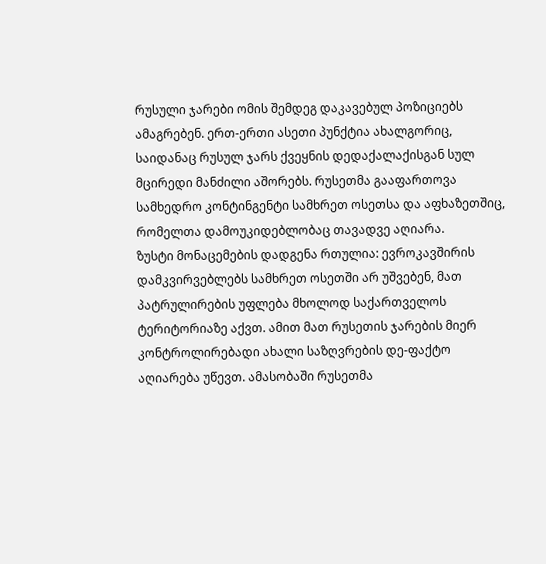რუსული ჯარები ომის შემდეგ დაკავებულ პოზიციებს ამაგრებენ. ერთ-ერთი ასეთი პუნქტია ახალგორიც, საიდანაც რუსულ ჯარს ქვეყნის დედაქალაქისგან სულ მცირედი მანძილი აშორებს. რუსეთმა გააფართოვა სამხედრო კონტინგენტი სამხრეთ ოსეთსა და აფხაზეთშიც, რომელთა დამოუკიდებლობაც თავადვე აღიარა.
ზუსტი მონაცემების დადგენა რთულია: ევროკავშირის დამკვირვებლებს სამხრეთ ოსეთში არ უშვებენ, მათ პატრულირების უფლება მხოლოდ საქართველოს ტერიტორიაზე აქვთ. ამით მათ რუსეთის ჯარების მიერ კონტროლირებადი ახალი საზღვრების დე-ფაქტო აღიარება უწევთ. ამასობაში რუსეთმა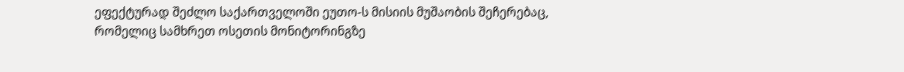ეფექტურად შეძლო საქართველოში ეუთო-ს მისიის მუშაობის შეჩერებაც, რომელიც სამხრეთ ოსეთის მონიტორინგზე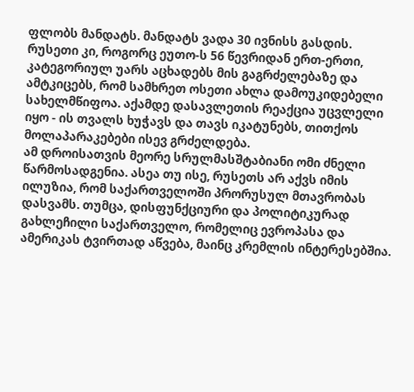ფლობს მანდატს. მანდატს ვადა 30 ივნისს გასდის. რუსეთი კი, როგორც ეუთო-ს 56 წევრიდან ერთ-ერთი, კატეგორიულ უარს აცხადებს მის გაგრძელებაზე და ამტკიცებს, რომ სამხრეთ ოსეთი ახლა დამოუკიდებელი სახელმწიფოა. აქამდე დასავლეთის რეაქცია უცვლელი იყო - ის თვალს ხუჭავს და თავს იკატუნებს, თითქოს მოლაპარაკებები ისევ გრძელდება.
ამ დროისათვის მეორე სრულმასშტაბიანი ომი ძნელი წარმოსადგენია. ასეა თუ ისე, რუსეთს არ აქვს იმის ილუზია, რომ საქართველოში პრორუსულ მთავრობას დასვამს. თუმცა, დისფუნქციური და პოლიტიკურად გახლეჩილი საქართველო, რომელიც ევროპასა და ამერიკას ტვირთად აწვება, მაინც კრემლის ინტერესებშია.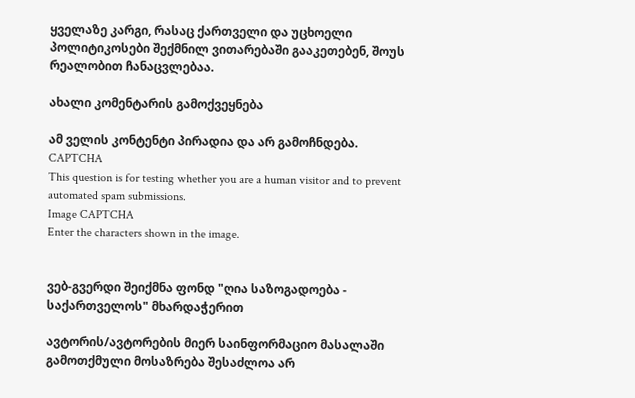ყველაზე კარგი, რასაც ქართველი და უცხოელი პოლიტიკოსები შექმნილ ვითარებაში გააკეთებენ, შოუს რეალობით ჩანაცვლებაა.

ახალი კომენტარის გამოქვეყნება

ამ ველის კონტენტი პირადია და არ გამოჩნდება.
CAPTCHA
This question is for testing whether you are a human visitor and to prevent automated spam submissions.
Image CAPTCHA
Enter the characters shown in the image.


ვებ-გვერდი შეიქმნა ფონდ "ღია საზოგადოება - საქართველოს" მხარდაჭერით

ავტორის/ავტორების მიერ საინფორმაციო მასალაში გამოთქმული მოსაზრება შესაძლოა არ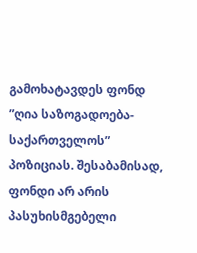გამოხატავდეს ფონდ ”ღია საზოგადოება-საქართველოს” პოზიციას. შესაბამისად, ფონდი არ არის პასუხისმგებელი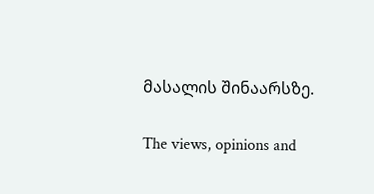მასალის შინაარსზე.

The views, opinions and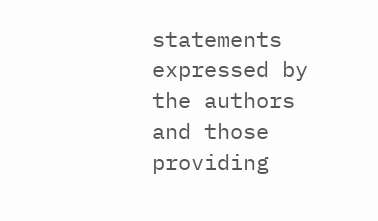statements expressed by the authors and those providing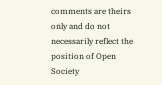comments are theirs only and do not necessarily reflect the position of Open Society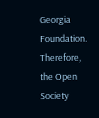Georgia Foundation. Therefore, the Open Society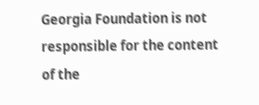Georgia Foundation is not responsible for the content of the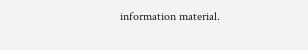information material.